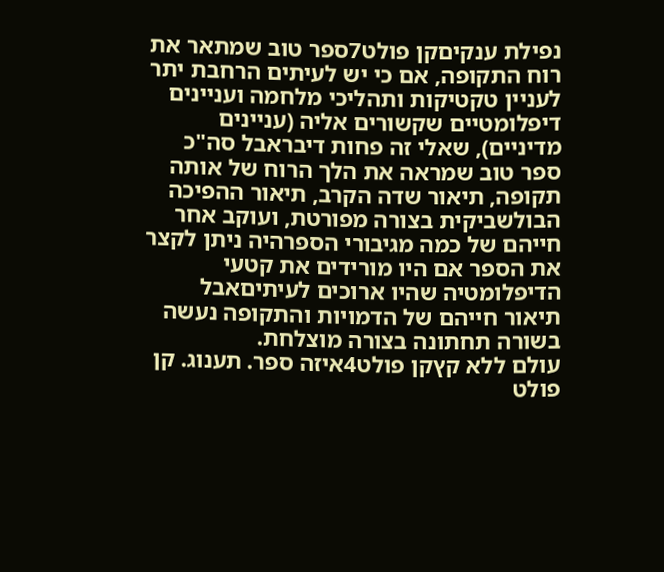נפילת ענקיםקן פולט7ספר טוב שמתאר את רוח התקופה, אם כי יש לעיתים הרחבת יתר לעניין טקטיקות ותהליכי מלחמה ועניינים דיפלומטיים שקשורים אליה (עניינים מדיניים), שאלי זה פחות דיבראבל סה"כ ספר טוב שמראה את הלך הרוח של אותה תקופה, תיאור שדה הקרב, תיאור ההפיכה הבולשביקית בצורה מפורטת, ועוקב אחר חייהם של כמה מגיבורי הספרהיה ניתן לקצר את הספר אם היו מורידים את קטעי הדיפלומטיה שהיו ארוכים לעיתיםאבל תיאור חייהם של הדמויות והתקופה נעשה בשורה תחתונה בצורה מוצלחת.
עולם ללא קץקן פולט4איזה ספר. תענוג. קן פולט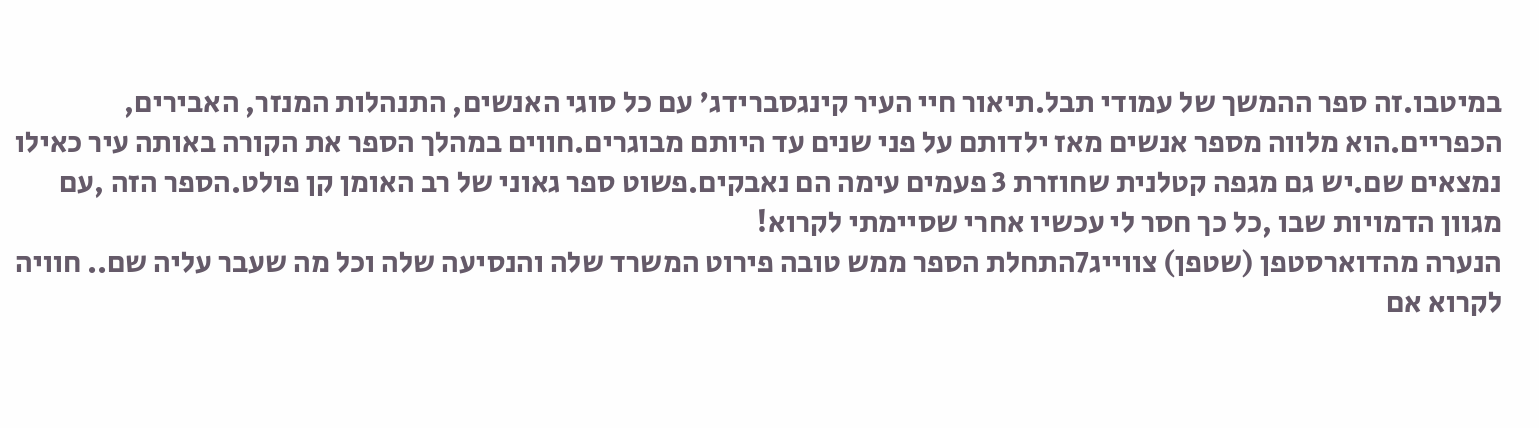במיטבו.זה ספר ההמשך של עמודי תבל.תיאור חיי העיר קינגסברידג' עם כל סוגי האנשים, התנהלות המנזר, האבירים, הכפריים.הוא מלווה מספר אנשים מאז ילדותם על פני שנים עד היותם מבוגרים.חווים במהלך הספר את הקורה באותה עיר כאילו נמצאים שם.יש גם מגפה קטלנית שחוזרת 3 פעמים עימה הם נאבקים.פשוט ספר גאוני של רב האומן קן פולט.הספר הזה ,עם מגוון הדמויות שבו ,כל כך חסר לי עכשיו אחרי שסיימתי לקרוא!
הנערה מהדוארסטפן (שטפן) צווייג7התחלת הספר ממש טובה פירוט המשרד שלה והנסיעה שלה וכל מה שעבר עליה שם.. חוויה לקרוא אם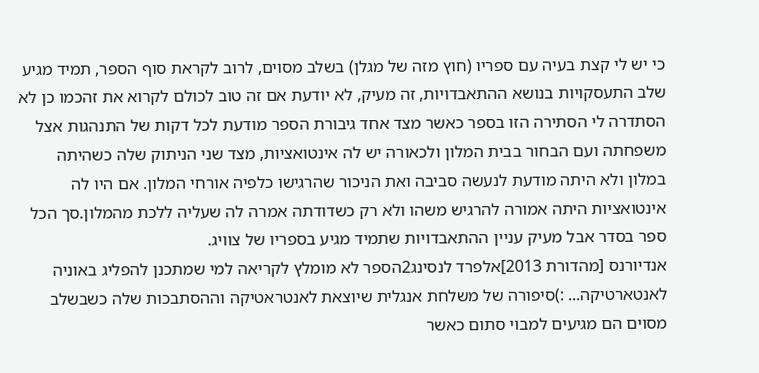כי יש לי קצת בעיה עם ספריו (חוץ מזה של מגלן) בשלב מסוים, לרוב לקראת סוף הספר, תמיד מגיע שלב התעסקויות בנושא ההתאבדויות, זה מעיק, לא יודעת אם זה טוב לכולם לקרוא את זהכמו כן לא הסתדרה לי הסתירה הזו בספר כאשר מצד אחד גיבורת הספר מודעת לכל דקות של התנהגות אצל משפחתה ועם הבחור בבית המלון ולכאורה יש לה אינטואציות, מצד שני הניתוק שלה כשהיתה במלון ולא היתה מודעת לנעשה סביבה ואת הניכור שהרגישו כלפיה אורחי המלון. אם היו לה אינטואציות היתה אמורה להרגיש משהו ולא רק כשדודתה אמרה לה שעליה ללכת מהמלון.סך הכל ספר בסדר אבל מעיק עניין ההתאבדויות שתמיד מגיע בספריו של צוויג.
אנדיורנס [מהדורת 2013]אלפרד לנסינג2הספר לא מומלץ לקריאה למי שמתכנן להפליג באוניה לאנטארטיקה... :)סיפורה של משלחת אנגלית שיוצאת לאנטראטיקה וההסתבכות שלה כשבשלב מסוים הם מגיעים למבוי סתום כאשר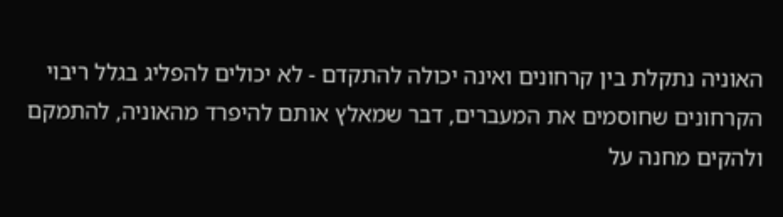האוניה נתקלת בין קרחונים ואינה יכולה להתקדם - לא יכולים להפליג בגלל ריבוי הקרחונים שחוסמים את המעברים, דבר שמאלץ אותם להיפרד מהאוניה, להתמקם ולהקים מחנה על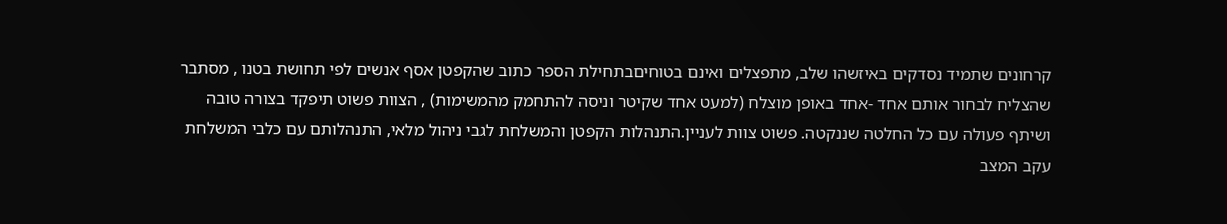קרחונים שתמיד נסדקים באיזשהו שלב, מתפצלים ואינם בטוחיםבתחילת הספר כתוב שהקפטן אסף אנשים לפי תחושת בטנו , מסתבר שהצליח לבחור אותם אחד -אחד באופן מוצלח (למעט אחד שקיטר וניסה להתחמק מהמשימות) , הצוות פשוט תיפקד בצורה טובה ושיתף פעולה עם כל החלטה שננקטה. פשוט צוות לעניין.התנהלות הקפטן והמשלחת לגבי ניהול מלאי, התנהלותם עם כלבי המשלחת עקב המצב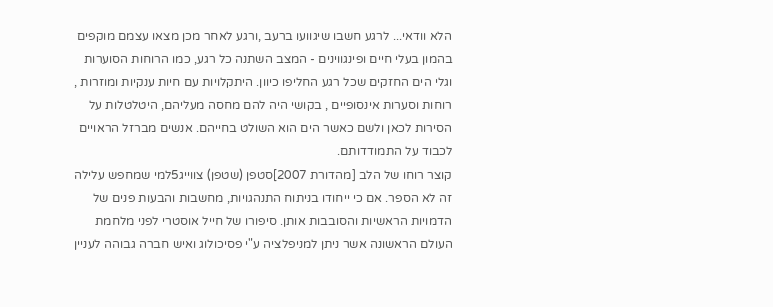הלא וודאי... לרגע חשבו שיגוועו ברעב ,ורגע לאחר מכן מצאו עצמם מוקפים בהמון בעלי חיים ופינגווינים - המצב השתנה כל רגע, כמו הרוחות הסוערות וגלי הים החזקים שכל רגע החליפו כיוון. היתקלויות עם חיות ענקיות ומוזרות , רוחות וסערות אינסופיים , בקושי היה להם מחסה מעליהם, היטלטלות על הסירות לכאן ולשם כאשר הים הוא השולט בחייהם. אנשים מברזל הראויים לכבוד על התמודדותם.
קוצר רוחו של הלב [מהדורת 2007]סטפן (שטפן) צווייג5למי שמחפש עלילה זה לא הספר. אם כי ייחודו בניתוח התנהגויות, מחשבות והבעות פנים של הדמויות הראשיות והסובבות אותן. סיפורו של חייל אוסטרי לפני מלחמת העולם הראשונה אשר ניתן למניפלציה ע"י פסיכולוג ואיש חברה גבוהה לעניין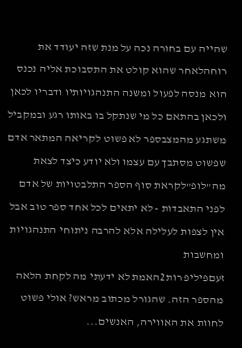שהייה עם בחורה נכה על מנת שזה יעודד את רוחהלאחר שהוא קולט את התסבוכת אליה נכנס הוא מנסה לפעול ומשנה התנהגויותיו ודבריו לכאן ולכאן בהתאם כל מי שנתקל בו באותו רגע ובמקביל משתגע מהמצבספר לא פשוט לקריאה המתאר אדם שפשוט מסתבך עם עצמו ולא יודע כיצד לצאת מה"לופ"לקראת סוף הספר התלבטויות של אדם לפני התאבדות - לא יתאים לכל אחד ספר טוב אבל אין לצפות לעלילה אלא להרבה ניתוחי התנהגויות ומחשבות
זעםפיליפ רות2האמת לא ידעתי מה לקחת הלאה מהספר הזה. שהגורל מכתוב מראש? אולי פשוט לחוות את האווירה, האנשים...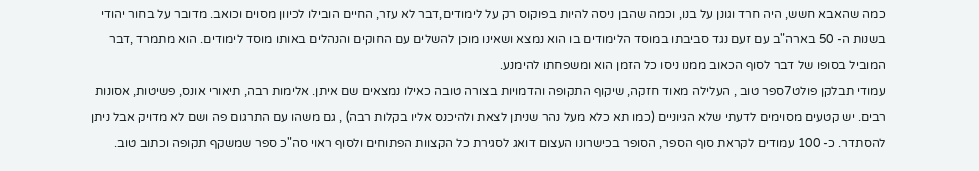כמה שהאבא חשש, היה חרד וגונן על בנו, וכמה שהבן ניסה להיות בפוקוס רק על לימודים,דבר לא עזר, החיים הובילו לכיוון מסוים וכואב. מדובר על בחור יהודי בשנות ה- 50 בארה"ב עם זעם נגד סביבתו במוסד הלימודים בו הוא נמצא ושאינו מוכן להשלים עם החוקים והנהלים באותו מוסד לימודים. הוא מתמרד ,דבר המוביל בסופו של דבר לסוף הכאוב ממנו ניסו כל הזמן הוא ומשפחתו להימנע.
עמודי תבלקן פולט7ספר טוב , העלילה מאוד חזקה, שיקוף התקופה והדמויות בצורה טובה כאילו נמצאים שם איתן. אלימות רבה, תיאורי אונס, פשיטות, אסונות רבים. יש קטעים מסוימים לדעתי שלא הגיוניים (כמו תא כלא מעל נהר שניתן לצאת ולהיכנס אליו בקלות רבה) , גם משהו עם התרגום פה ושם לא מדויק אבל ניתן להסתדר. כ- 100 עמודים לקראת סוף הספר, הסופר בכישרונו העצום דואג לסגירת כל הקצוות הפתוחים ולסוף ראוי סה"כ ספר שמשקף תקופה וכתוב טוב.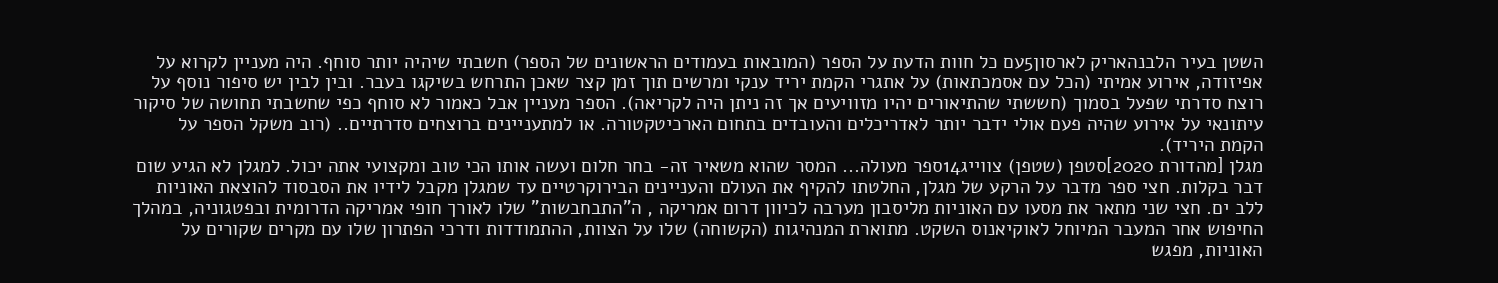השטן בעיר הלבנהאריק לארסון5עם כל חוות הדעת על הספר (המובאות בעמודים הראשונים של הספר) חשבתי שיהיה יותר סוחף. היה מעניין לקרוא על אפיזודה, אירוע אמיתי (הכל עם אסמכתאות) על אתגרי הקמת יריד ענקי ומרשים תוך זמן קצר שאכן התרחש בשיקגו בעבר. ובין לבין יש סיפור נוסף על רוצח סדרתי שפעל בסמוך (חששתי שהתיאורים יהיו מזוויעים אך זה ניתן היה לקריאה). הספר מעניין אבל כאמור לא סוחף כפי שחשבתי תחושה של סיקור עיתונאי על אירוע שהיה פעם אולי ידבר יותר לאדריכלים והעובדים בתחום הארכיטקטורה. או למתעניינים ברוצחים סדרתיים.. (רוב משקל הספר על הקמת היריד).
מגלן [מהדורת 2020]סטפן (שטפן) צווייג14ספר מעולה... המסר שהוא משאיר זה- בחר חלום ועשה אותו הכי טוב ומקצועי אתה יכול. למגלן לא הגיע שום דבר בקלות. חצי ספר מדבר על הרקע של מגלן, החלטתו להקיף את העולם והעניינים הבירוקרטיים עד שמגלן מקבל לידיו את הסבסוד להוצאת האוניות ללב ים. חצי שני מתאר את מסעו עם האוניות מליסבון מערבה לכיוון דרום אמריקה , ה"התבחבשות" שלו לאורך חופי אמריקה הדרומית ובפטגוניה, במהלך החיפוש אחר המעבר המיוחל לאוקיאנוס השקט. מתוארת המנהיגות (הקשוחה) שלו על הצוות, ההתמודדות ודרכי הפתרון שלו עם מקרים שקורים על האוניות, מפגש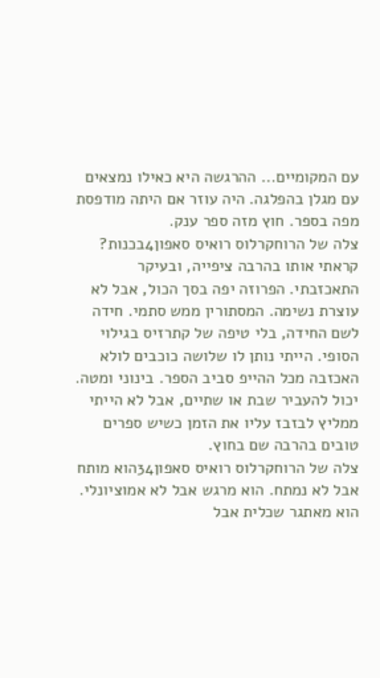עם המקומיים... ההרגשה היא כאילו נמצאים עם מגלן בהפלגה. היה עוזר אם היתה מודפסת מפה בספר. חוץ מזה ספר ענק.
צלה של הרוחקרלוס רואיס סאפון4בכנות? קראתי אותו בהרבה ציפייה, ובעיקר התאכזבתי. הפרוזה יפה בסך הכול, אבל לא עוצרת נשימה. המסתורין ממש סתמי. חידה לשם החידה, בלי טיפה של קתרזיס בגילוי הסופי. הייתי נותן לו שלושה כוכבים לולא האכזבה מכל ההייפ סביב הספר. בינוני ומטה. יכול להעביר שבת או שתיים, אבל לא הייתי ממליץ לבזבז עליו את הזמן כשיש ספרים טובים בהרבה שם בחוץ.
צלה של הרוחקרלוס רואיס סאפון34הוא מותח אבל לא נמתח. הוא מרגש אבל לא אמוציונלי. הוא מאתגר שכלית אבל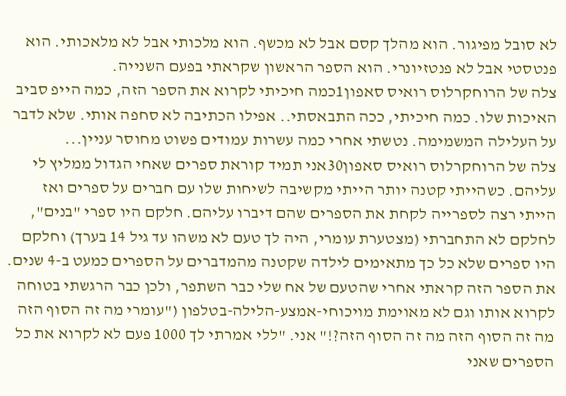לא סובל מפיגור. הוא מהלך קסם אבל לא מכשף. הוא מלכותי אבל לא מלאכותי. הוא פנטסטי אבל לא פנטזיונרי. הוא הספר הראשון שקראתי בפעם השנייה.
צלה של הרוחקרלוס רואיס סאפון1כמה חיכיתי לקרוא את הספר הזה, כמה הייפ סביב האיכות שלו. כמה חיכיתי, ככה התבאסתי.. אפילו הכתיבה לא סחפה אותי. שלא לדבר על העלילה המשמימה. נטשתי אחרי כמה עשרות עמודים פשוט מחוסר עניין...
צלה של הרוחקרלוס רואיס סאפון30אני תמיד קוראת ספרים שאחי הגדול ממליץ לי עליהם. כשהייתי קטנה יותר הייתי מקשיבה לשיחות שלו עם חברים על ספרים ואז הייתי רצה לספרייה לקחת את הספרים שהם דיברו עליהם. חלקם היו ספרי "בנים", לחלקם לא התחברתי (מצטערת עומרי, היה לך טעם לא משהו עד גיל 14 בערך) וחלקם היו ספרים שלא כל כך מתאימים לילדה שקטנה מהמדברים על הספרים כמעט ב-4 שנים. את הספר הזה קראתי אחרי שהטעם של אח שלי כבר השתפר, ולכן כבר הרגשתי בטוחה לקרוא אותו וגם לא מאוימת מויכוחי-אמצע-הלילה-בטלפון ("עומרי מה זה הסוף הזה מה זה הסוף הזה מה זה הסוף הזה?!" אני. "ללי אמרתי לך 1000 פעם לא לקרוא את כל הספרים שאני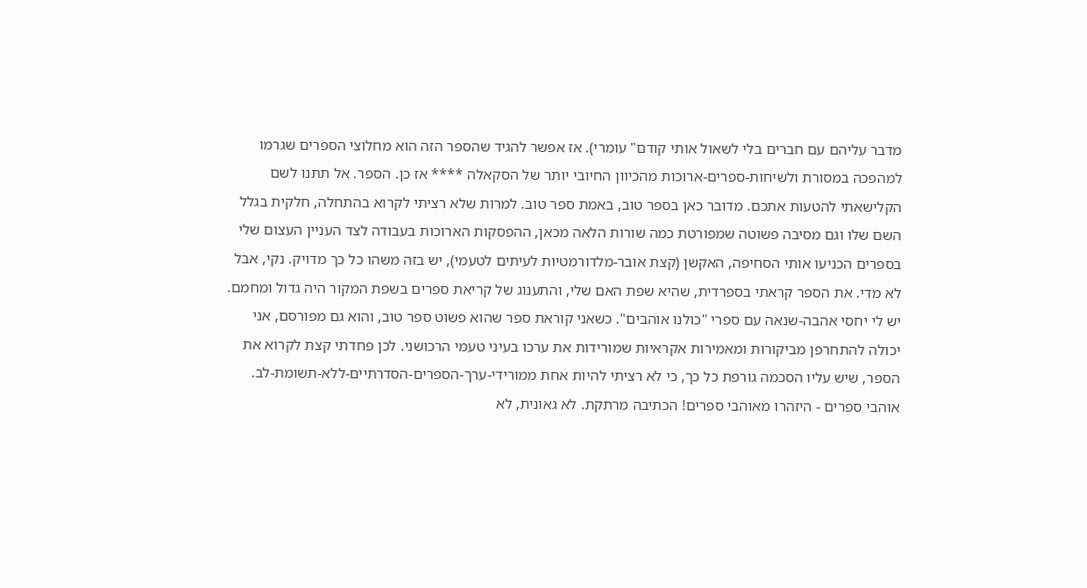מדבר עליהם עם חברים בלי לשאול אותי קודם" עומרי). אז אפשר להגיד שהספר הזה הוא מחלוצי הספרים שגרמו למהפכה במסורת ולשיחות-ספרים-ארוכות מהכיוון החיובי יותר של הסקאלה **** אז כן. הספר. אל תתנו לשם הקלישאתי להטעות אתכם. מדובר כאן בספר טוב, באמת ספר טוב. למרות שלא רציתי לקרוא בהתחלה, חלקית בגלל השם שלו וגם מסיבה פשוטה שמפורטת כמה שורות הלאה מכאן, ההפסקות הארוכות בעבודה לצד העניין העצום שלי בספרים הכניעו אותי הסחיפה, האקשן (קצת אובר-מלדורמטיות לעיתים לטעמי), יש בזה משהו כל כך מדויק. נקי, אבל לא מדי. את הספר קראתי בספרדית, שהיא שפת האם שלי, והתענוג של קריאת ספרים בשפת המקור היה גדול ומחמם. יש לי יחסי אהבה-שנאה עם ספרי "כולנו אוהבים". כשאני קוראת ספר שהוא פשוט ספר טוב, והוא גם מפורסם, אני יכולה להתחרפן מביקורות ומאמירות אקראיות שמורידות את ערכו בעיני טעמי הרכושני. לכן פחדתי קצת לקרוא את הספר, שיש עליו הסכמה גורפת כל כך, כי לא רציתי להיות אחת ממורידי-ערך-הספרים-הסדרתיים-ללא-תשומת-לב. אוהבי ספרים - היזהרו מאוהבי ספרים! הכתיבה מרתקת. לא גאונית, לא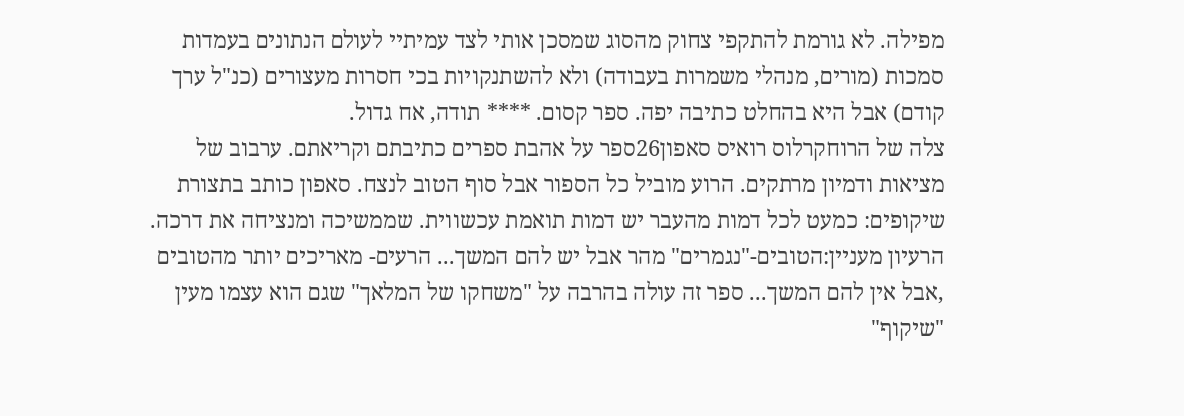מפילה. לא גורמת להתקפי צחוק מהסוג שמסכן אותי לצד עמיתיי לעולם הנתונים בעמדות סמכות (מורים, מנהלי משמרות בעבודה) ולא להשתנקויות בכי חסרות מעצורים (כנ"ל ערך קודם) אבל היא בהחלט כתיבה יפה. ספר קסום. **** תודה, אח גדול.
צלה של הרוחקרלוס רואיס סאפון26ספר על אהבת ספרים כתיבתם וקריאתם. ערבוב של מציאות ודמיון מרתקים. הרוע מוביל כל הספור אבל סוף הטוב לנצח. סאפון כותב בתצורת שיקופים: כמעט לכל דמות מהעבר יש דמות תואמת עכשווית. שממשיכה ומנציחה את דרכה. הרעיון מעניין:הטובים-"נגמרים" מהר אבל יש להם המשך... הרעים- מאריכים יותר מהטובים ,אבל אין להם המשך... ספר זה עולה בהרבה על "משחקו של המלאך" שגם הוא עצמו מעין "שיקוף"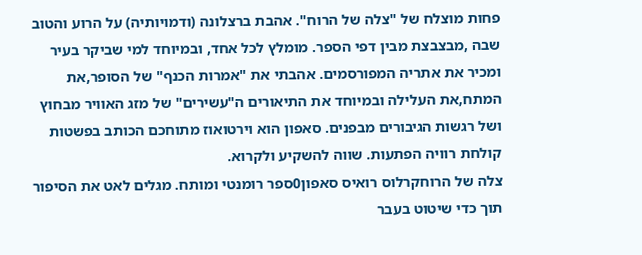פחות מוצלח של "צלה של הרוח". אהבת ברצלונה (ודמויותיה) על הרוע והטוב שבה ,מבצבצת מבין דפי הספר. מומלץ לכל אחד, ובמיוחד למי שביקר בעיר ומכיר את אתריה המפורסמים. אהבתי את "אמרות הכנף" של הסופר,את המתח,את העלילה ובמיוחד את התיאורים ה"עשירים" של מזג האוויר מבחוץ ושל רגשות הגיבורים מבפנים. סאפון הוא וירטואוז מתוחכם הכותב בפשטות קולחת רוויה הפתעות. שווה להשקיע ולקרוא.
צלה של הרוחקרלוס רואיס סאפון0ספר רומנטי ומותח. מגלים לאט את הסיפור תוך כדי שיטוט בעבר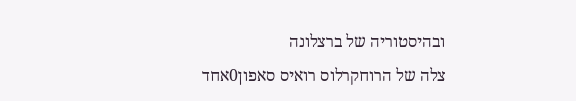ובהיסטוריה של ברצלונה
צלה של הרוחקרלוס רואיס סאפון0אחד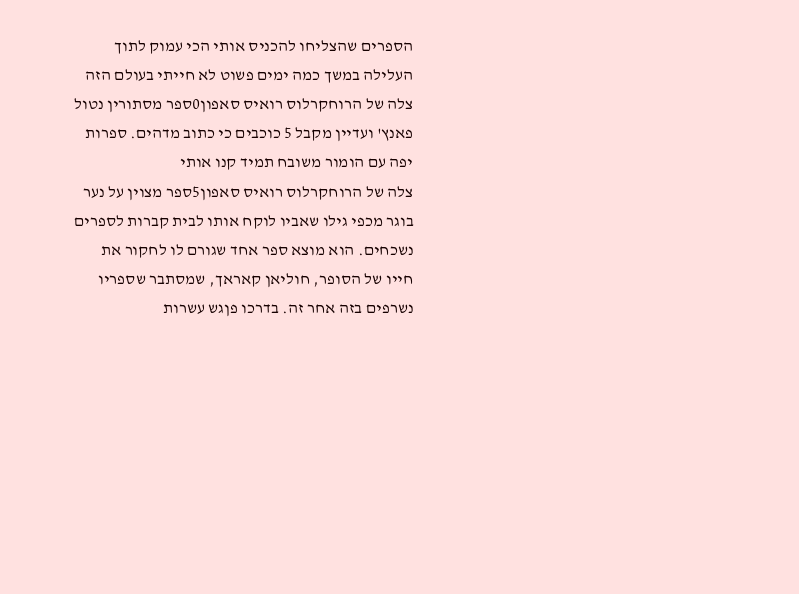הספרים שהצליחו להכניס אותי הכי עמוק לתוך העלילה במשך כמה ימים פשוט לא חייתי בעולם הזה
צלה של הרוחקרלוס רואיס סאפון0ספר מסתורין נטול פאנץ' ועדיין מקבל 5 כוכבים כי כתוב מדהים. ספרות יפה עם הומור משובח תמיד קנו אותי
צלה של הרוחקרלוס רואיס סאפון5ספר מצוין על נער בוגר מכפי גילו שאביו לוקח אותו לבית קברות לספרים נשכחים. הוא מוצא ספר אחד שגורם לו לחקור את חייו של הסופר, חוליאן קאראך, שמסתבר שספריו נשרפים בזה אחר זה. בדרכו פןגש עשרות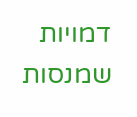דמויות שמנסות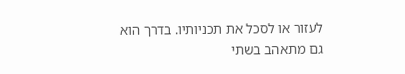לעזור או לסכל את תכניותיו. בדרך הוא גם מתאהב בשתי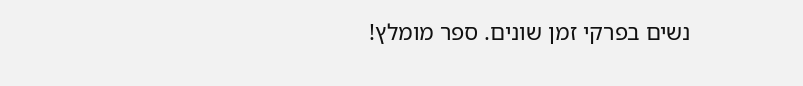נשים בפרקי זמן שונים. ספר מומלץ!